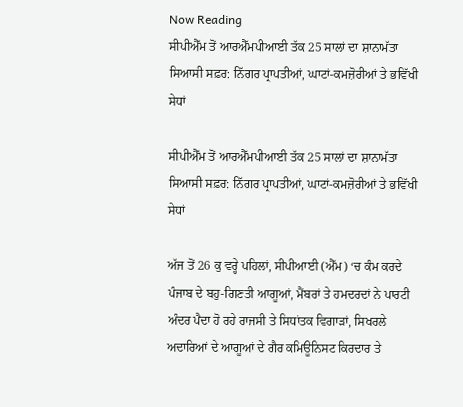Now Reading
ਸੀਪੀਐੱਮ ਤੋਂ ਆਰਐੱਮਪੀਆਈ ਤੱਕ 25 ਸਾਲਾਂ ਦਾ ਸ਼ਾਨਾਮੱਤਾ ਸਿਆਸੀ ਸਫ਼ਰ: ਨਿੱਗਰ ਪ੍ਰਾਪਤੀਆਂ, ਘਾਟਾਂ-ਕਮਜ਼ੋਰੀਆਂ ਤੇ ਭਵਿੱਖੀ ਸੇਧਾਂ

ਸੀਪੀਐੱਮ ਤੋਂ ਆਰਐੱਮਪੀਆਈ ਤੱਕ 25 ਸਾਲਾਂ ਦਾ ਸ਼ਾਨਾਮੱਤਾ ਸਿਆਸੀ ਸਫ਼ਰ: ਨਿੱਗਰ ਪ੍ਰਾਪਤੀਆਂ, ਘਾਟਾਂ-ਕਮਜ਼ੋਰੀਆਂ ਤੇ ਭਵਿੱਖੀ ਸੇਧਾਂ

ਅੱਜ ਤੋਂ 26 ਕੁ ਵਰ੍ਹੇ ਪਹਿਲਾਂ, ਸੀਪੀਆਈ (ਐੱਮ) ‘ਚ ਕੰਮ ਕਰਦੇ ਪੰਜਾਬ ਦੇ ਬਹੁ-ਗਿਣਤੀ ਆਗੂਆਂ, ਮੈਂਬਰਾਂ ਤੇ ਹਮਦਰਦਾਂ ਨੇ ਪਾਰਟੀ ਅੰਦਰ ਪੈਦਾ ਹੋ ਰਹੇ ਰਾਜਸੀ ਤੇ ਸਿਧਾਂਤਕ ਵਿਗਾੜਾਂ, ਸਿਖਰਲੇ ਅਦਾਰਿਆਂ ਦੇ ਆਗੂਆਂ ਦੇ ਗੈਰ ਕਮਿਊਨਿਸਟ ਕਿਰਦਾਰ ਤੇ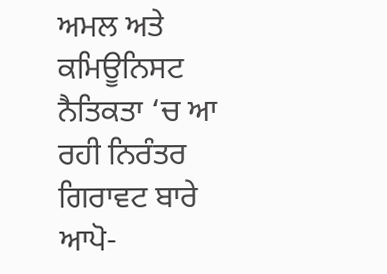ਅਮਲ ਅਤੇ ਕਮਿਊਨਿਸਟ ਨੈਤਿਕਤਾ ‘ਚ ਆ ਰਹੀ ਨਿਰੰਤਰ ਗਿਰਾਵਟ ਬਾਰੇ ਆਪੋ-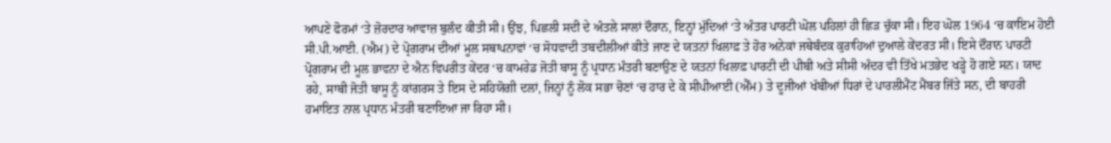ਆਪਣੇ ਫੋਰਮਾਂ ‘ਤੇ ਜ਼ੋਰਦਾਰ ਆਵਾਜ਼ ਬੁਲੰਦ ਕੀਤੀ ਸੀ। ਉਂਝ, ਪਿਛਲੀ ਸਦੀ ਦੇ ਅੰਤਲੇ ਸਾਲਾਂ ਦੌਰਾਨ, ਇਨ੍ਹਾਂ ਮੁੱਦਿਆਂ ‘ਤੇ ਅੰਤਰ ਪਾਰਟੀ ਘੋਲ ਪਹਿਲਾਂ ਹੀ ਛਿੜ ਚੁੱਕਾ ਸੀ। ਇਹ ਘੋਲ 1964 ‘ਚ ਕਾਇਮ ਹੋਈ ਸੀ.ਪੀ.ਆਈ. (ਐਮ) ਦੇ ਪ੍ਰੋਗਰਾਮ ਦੀਆਂ ਮੂਲ ਸਥਾਪਨਾਵਾਂ ‘ਚ ਸੋਧਵਾਦੀ ਤਬਦੀਲੀਆਂ ਕੀਤੇ ਜਾਣ ਦੇ ਯਤਨਾਂ ਖਿਲਾਫ਼ ਤੇ ਹੋਰ ਅਨੇਕਾਂ ਜਥੇਬੰਦਕ ਕੁਰਾਹਿਆਂ ਦੁਆਲੇ ਕੇਂਦਰਤ ਸੀ। ਇਸੇ ਦੌਰਾਨ ਪਾਰਟੀ ਪ੍ਰੋਗਰਾਮ ਦੀ ਮੂਲ ਭਾਵਨਾ ਦੇ ਐਨ ਵਿਪਰੀਤ ਕੇਂਦਰ ‘ਚ ਕਾਮਰੇਡ ਜੋਤੀ ਬਾਸੂ ਨੂੰ ਪ੍ਰਧਾਨ ਮੰਤਰੀ ਬਣਾਉਣ ਦੇ ਯਤਨਾਂ ਖਿਲਾਫ਼ ਪਾਰਟੀ ਦੀ ਪੀਬੀ ਅਤੇ ਸੀਸੀ ਅੰਦਰ ਵੀ ਤਿੱਖੇ ਮਤਭੇਦ ਖੜ੍ਹੇ ਹੋ ਗਏ ਸਨ। ਯਾਦ ਰਹੇ, ਸਾਥੀ ਜੋਤੀ ਬਾਸੂ ਨੂੰ ਕਾਂਗਰਸ ਤੇ ਇਸ ਦੇ ਸਹਿਯੋਗੀ ਦਲਾਂ, ਜਿਨ੍ਹਾਂ ਨੂੰ ਲੋਕ ਸਭਾ ਚੋਣਾਂ ‘ਚ ਹਾਰ ਦੇ ਕੇ ਸੀਪੀਆਈ (ਐੱਮ) ਤੇ ਦੂਜੀਆਂ ਖੱਬੀਆਂ ਧਿਰਾਂ ਦੇ ਪਾਰਲੀਮੈਂਟ ਮੈਂਬਰ ਜਿੱਤੇ ਸਨ, ਦੀ ਬਾਹਰੀ ਹਮਾਇਤ ਨਾਲ ਪ੍ਰਧਾਨ ਮੰਤਰੀ ਬਣਾਇਆ ਜਾ ਰਿਹਾ ਸੀ।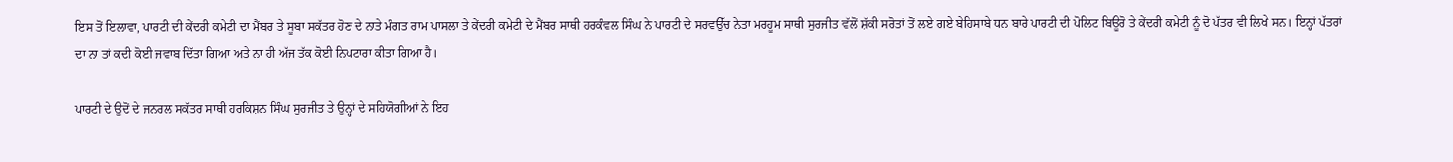ਇਸ ਤੋਂ ਇਲਾਵਾ, ਪਾਰਟੀ ਦੀ ਕੇਂਦਰੀ ਕਮੇਟੀ ਦਾ ਮੈਂਬਰ ਤੇ ਸੂਬਾ ਸਕੱਤਰ ਹੋਣ ਦੇ ਨਾਤੇ ਮੰਗਤ ਰਾਮ ਪਾਸਲਾ ਤੇ ਕੇਂਦਰੀ ਕਮੇਟੀ ਦੇ ਮੈਂਬਰ ਸਾਥੀ ਹਰਕੰਵਲ ਸਿੰਘ ਨੇ ਪਾਰਟੀ ਦੇ ਸਰਵਉੱਚ ਨੇਤਾ ਮਰਹੂਮ ਸਾਥੀ ਸੁਰਜੀਤ ਵੱਲੋਂ ਸ਼ੱਕੀ ਸਰੋਤਾਂ ਤੋਂ ਲਏ ਗਏ ਬੇਹਿਸਾਬੇ ਧਨ ਬਾਰੇ ਪਾਰਟੀ ਦੀ ਪੋਲਿਟ ਬਿਊਰੋ ਤੇ ਕੇਂਦਰੀ ਕਮੇਟੀ ਨੂੰ ਦੋ ਪੱਤਰ ਵੀ ਲਿਖੇ ਸਨ। ਇਨ੍ਹਾਂ ਪੱਤਰਾਂ ਦਾ ਨਾ ਤਾਂ ਕਦੀ ਕੋਈ ਜਵਾਬ ਦਿੱਤਾ ਗਿਆ ਅਤੇ ਨਾ ਹੀ ਅੱਜ ਤੱਕ ਕੋਈ ਨਿਪਟਾਰਾ ਕੀਤਾ ਗਿਆ ਹੈ।

ਪਾਰਟੀ ਦੇ ਉਦੋਂ ਦੇ ਜਨਰਲ ਸਕੱਤਰ ਸਾਥੀ ਹਰਕਿਸ਼ਨ ਸਿੰਘ ਸੁਰਜੀਤ ਤੇ ਉਨ੍ਹਾਂ ਦੇ ਸਹਿਯੋਗੀਆਂ ਨੇ ਇਹ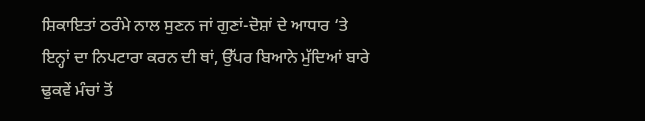ਸ਼ਿਕਾਇਤਾਂ ਠਰੰਮੇ ਨਾਲ ਸੁਣਨ ਜਾਂ ਗੁਣਾਂ-ਦੋਸ਼ਾਂ ਦੇ ਆਧਾਰ ‘ਤੇ ਇਨ੍ਹਾਂ ਦਾ ਨਿਪਟਾਰਾ ਕਰਨ ਦੀ ਥਾਂ, ਉੱਪਰ ਬਿਆਨੇ ਮੁੱਦਿਆਂ ਬਾਰੇ ਢੁਕਵੇਂ ਮੰਚਾਂ ਤੋਂ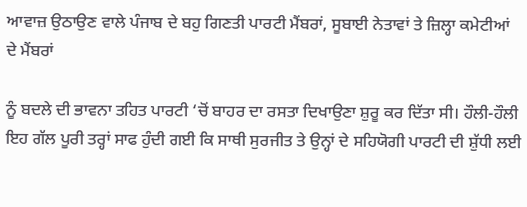ਆਵਾਜ਼ ਉਠਾਉਣ ਵਾਲੇ ਪੰਜਾਬ ਦੇ ਬਹੁ ਗਿਣਤੀ ਪਾਰਟੀ ਮੈਂਬਰਾਂ, ਸੂਬਾਈ ਨੇਤਾਵਾਂ ਤੇ ਜ਼ਿਲ੍ਹਾ ਕਮੇਟੀਆਂ ਦੇ ਮੈਂਬਰਾਂ

ਨੂੰ ਬਦਲੇ ਦੀ ਭਾਵਨਾ ਤਹਿਤ ਪਾਰਟੀ ‘ਚੋਂ ਬਾਹਰ ਦਾ ਰਸਤਾ ਦਿਖਾਉਣਾ ਸ਼ੁਰੂ ਕਰ ਦਿੱਤਾ ਸੀ। ਹੌਲੀ-ਹੌਲੀ ਇਹ ਗੱਲ ਪੂਰੀ ਤਰ੍ਹਾਂ ਸਾਫ ਹੁੰਦੀ ਗਈ ਕਿ ਸਾਥੀ ਸੁਰਜੀਤ ਤੇ ਉਨ੍ਹਾਂ ਦੇ ਸਹਿਯੋਗੀ ਪਾਰਟੀ ਦੀ ਸ਼ੁੱਧੀ ਲਈ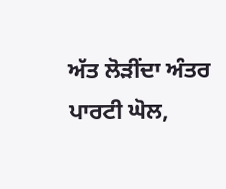ਅੱਤ ਲੋੜੀਂਦਾ ਅੰਤਰ ਪਾਰਟੀ ਘੋਲ,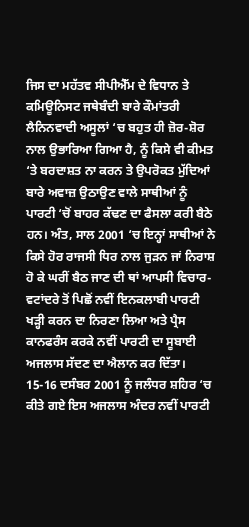ਜਿਸ ਦਾ ਮਹੱਤਵ ਸੀਪੀਐੱਮ ਦੇ ਵਿਧਾਨ ਤੇ ਕਮਿਊਨਿਸਟ ਜਥੇਬੰਦੀ ਬਾਰੇ ਕੌਮਾਂਤਰੀ ਲੈਨਿਨਵਾਦੀ ਅਸੂਲਾਂ ‘ਚ ਬਹੁਤ ਹੀ ਜ਼ੋਰ-ਸ਼ੋਰ ਨਾਲ ਉਭਾਰਿਆ ਗਿਆ ਹੈ, ਨੂੰ ਕਿਸੇ ਵੀ ਕੀਮਤ ‘ਤੇ ਬਰਦਾਸ਼ਤ ਨਾ ਕਰਨ ਤੇ ਉਪਰੋਕਤ ਮੁੱਦਿਆਂ ਬਾਰੇ ਅਵਾਜ਼ ਉਠਾਉਣ ਵਾਲੇ ਸਾਥੀਆਂ ਨੂੰ ਪਾਰਟੀ ‘ਚੋਂ ਬਾਹਰ ਕੱਢਣ ਦਾ ਫੈਸਲਾ ਕਰੀ ਬੈਠੇ ਹਨ। ਅੰਤ, ਸਾਲ 2001 ‘ਚ ਇਨ੍ਹਾਂ ਸਾਥੀਆਂ ਨੇ ਕਿਸੇ ਹੋਰ ਰਾਜਸੀ ਧਿਰ ਨਾਲ ਜੁੜਨ ਜਾਂ ਨਿਰਾਸ਼ ਹੋ ਕੇ ਘਰੀਂ ਬੈਠ ਜਾਣ ਦੀ ਥਾਂ ਆਪਸੀ ਵਿਚਾਰ-ਵਟਾਂਦਰੇ ਤੋਂ ਪਿਛੋਂ ਨਵੀਂ ਇਨਕਲਾਬੀ ਪਾਰਟੀ ਖੜ੍ਹੀ ਕਰਨ ਦਾ ਨਿਰਣਾ ਲਿਆ ਅਤੇ ਪ੍ਰੈਸ ਕਾਨਫਰੰਸ ਕਰਕੇ ਨਵੀਂ ਪਾਰਟੀ ਦਾ ਸੂਬਾਈ ਅਜਲਾਸ ਸੱਦਣ ਦਾ ਐਲਾਨ ਕਰ ਦਿੱਤਾ। 15-16 ਦਸੰਬਰ 2001 ਨੂੰ ਜਲੰਧਰ ਸ਼ਹਿਰ ‘ਚ ਕੀਤੇ ਗਏ ਇਸ ਅਜਲਾਸ ਅੰਦਰ ਨਵੀਂ ਪਾਰਟੀ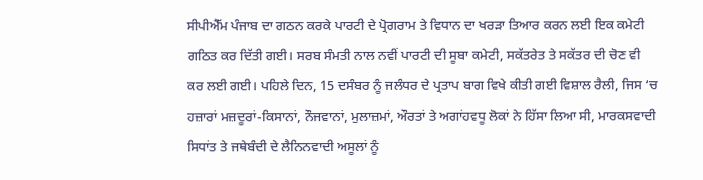ਸੀਪੀਐੱਮ ਪੰਜਾਬ ਦਾ ਗਠਨ ਕਰਕੇ ਪਾਰਟੀ ਦੇ ਪ੍ਰੋਗਰਾਮ ਤੇ ਵਿਧਾਨ ਦਾ ਖਰੜਾ ਤਿਆਰ ਕਰਨ ਲਈ ਇਕ ਕਮੇਟੀ ਗਠਿਤ ਕਰ ਦਿੱਤੀ ਗਈ। ਸਰਬ ਸੰਮਤੀ ਨਾਲ ਨਵੀਂ ਪਾਰਟੀ ਦੀ ਸੂਬਾ ਕਮੇਟੀ, ਸਕੱਤਰੇਤ ਤੇ ਸਕੱਤਰ ਦੀ ਚੋਣ ਵੀ ਕਰ ਲਈ ਗਈ। ਪਹਿਲੇ ਦਿਨ, 15 ਦਸੰਬਰ ਨੂੰ ਜਲੰਧਰ ਦੇ ਪ੍ਰਤਾਪ ਬਾਗ ਵਿਖੇ ਕੀਤੀ ਗਈ ਵਿਸ਼ਾਲ ਰੈਲੀ, ਜਿਸ ‘ਚ ਹਜ਼ਾਰਾਂ ਮਜ਼ਦੂਰਾਂ-ਕਿਸਾਨਾਂ, ਨੌਜਵਾਨਾਂ, ਮੁਲਾਜ਼ਮਾਂ, ਔਰਤਾਂ ਤੇ ਅਗਾਂਹਵਧੂ ਲੋਕਾਂ ਨੇ ਹਿੱਸਾ ਲਿਆ ਸੀ, ਮਾਰਕਸਵਾਦੀ ਸਿਧਾਂਤ ਤੇ ਜਥੇਬੰਦੀ ਦੇ ਲੈਨਿਨਵਾਦੀ ਅਸੂਲਾਂ ਨੂੰ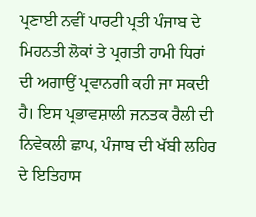ਪ੍ਰਣਾਈ ਨਵੀਂ ਪਾਰਟੀ ਪ੍ਰਤੀ ਪੰਜਾਬ ਦੇ ਮਿਹਨਤੀ ਲੋਕਾਂ ਤੇ ਪ੍ਰਗਤੀ ਹਾਮੀ ਧਿਰਾਂ ਦੀ ਅਗਾਉਂ ਪ੍ਰਵਾਨਗੀ ਕਹੀ ਜਾ ਸਕਦੀ ਹੈ। ਇਸ ਪ੍ਰਭਾਵਸ਼ਾਲੀ ਜਨਤਕ ਰੈਲੀ ਦੀ ਨਿਵੇਕਲੀ ਛਾਪ, ਪੰਜਾਬ ਦੀ ਖੱਬੀ ਲਹਿਰ ਦੇ ਇਤਿਹਾਸ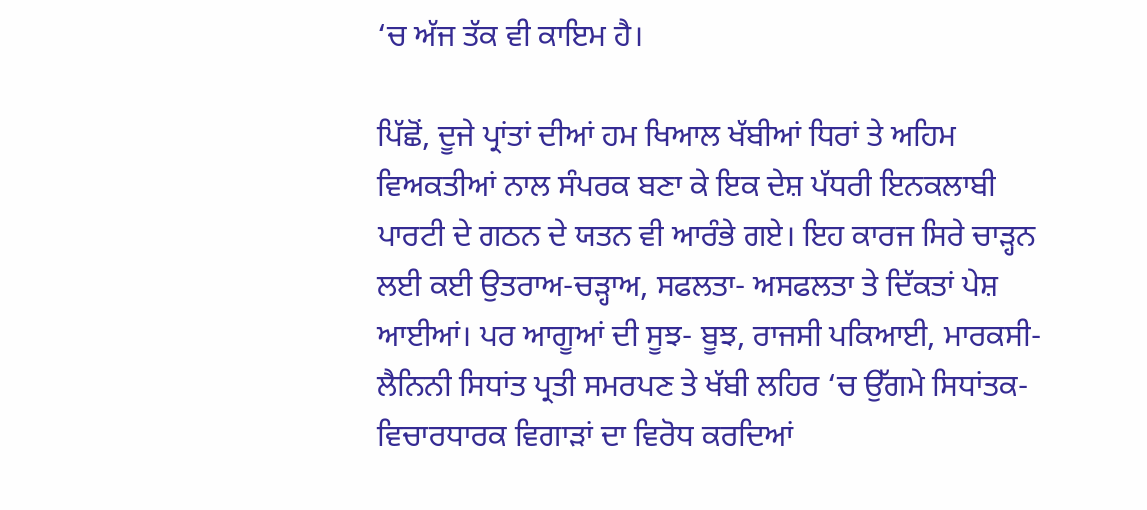‘ਚ ਅੱਜ ਤੱਕ ਵੀ ਕਾਇਮ ਹੈ।

ਪਿੱਛੋਂ, ਦੂਜੇ ਪ੍ਰਾਂਤਾਂ ਦੀਆਂ ਹਮ ਖਿਆਲ ਖੱਬੀਆਂ ਧਿਰਾਂ ਤੇ ਅਹਿਮ ਵਿਅਕਤੀਆਂ ਨਾਲ ਸੰਪਰਕ ਬਣਾ ਕੇ ਇਕ ਦੇਸ਼ ਪੱਧਰੀ ਇਨਕਲਾਬੀ ਪਾਰਟੀ ਦੇ ਗਠਨ ਦੇ ਯਤਨ ਵੀ ਆਰੰਭੇ ਗਏ। ਇਹ ਕਾਰਜ ਸਿਰੇ ਚਾੜ੍ਹਨ ਲਈ ਕਈ ਉਤਰਾਅ-ਚੜ੍ਹਾਅ, ਸਫਲਤਾ- ਅਸਫਲਤਾ ਤੇ ਦਿੱਕਤਾਂ ਪੇਸ਼ ਆਈਆਂ। ਪਰ ਆਗੂਆਂ ਦੀ ਸੂਝ- ਬੂਝ, ਰਾਜਸੀ ਪਕਿਆਈ, ਮਾਰਕਸੀ-ਲੈਨਿਨੀ ਸਿਧਾਂਤ ਪ੍ਰਤੀ ਸਮਰਪਣ ਤੇ ਖੱਬੀ ਲਹਿਰ ‘ਚ ਉੱਗਮੇ ਸਿਧਾਂਤਕ-ਵਿਚਾਰਧਾਰਕ ਵਿਗਾੜਾਂ ਦਾ ਵਿਰੋਧ ਕਰਦਿਆਂ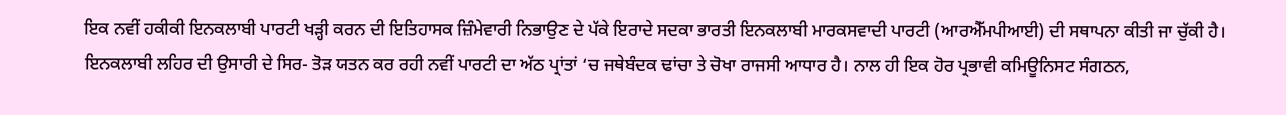ਇਕ ਨਵੀਂ ਹਕੀਕੀ ਇਨਕਲਾਬੀ ਪਾਰਟੀ ਖੜ੍ਹੀ ਕਰਨ ਦੀ ਇਤਿਹਾਸਕ ਜ਼ਿੰਮੇਵਾਰੀ ਨਿਭਾਉਣ ਦੇ ਪੱਕੇ ਇਰਾਦੇ ਸਦਕਾ ਭਾਰਤੀ ਇਨਕਲਾਬੀ ਮਾਰਕਸਵਾਦੀ ਪਾਰਟੀ (ਆਰਐੱਮਪੀਆਈ) ਦੀ ਸਥਾਪਨਾ ਕੀਤੀ ਜਾ ਚੁੱਕੀ ਹੈ। ਇਨਕਲਾਬੀ ਲਹਿਰ ਦੀ ਉਸਾਰੀ ਦੇ ਸਿਰ- ਤੋੜ ਯਤਨ ਕਰ ਰਹੀ ਨਵੀਂ ਪਾਰਟੀ ਦਾ ਅੱਠ ਪ੍ਰਾਂਤਾਂ ‘ਚ ਜਥੇਬੰਦਕ ਢਾਂਚਾ ਤੇ ਚੋਖਾ ਰਾਜਸੀ ਆਧਾਰ ਹੈ। ਨਾਲ ਹੀ ਇਕ ਹੋਰ ਪ੍ਰਭਾਵੀ ਕਮਿਊਨਿਸਟ ਸੰਗਠਨ,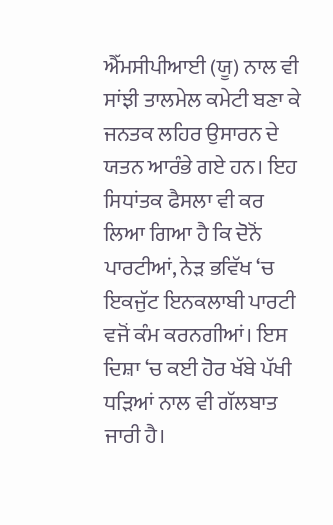ਐੱਮਸੀਪੀਆਈ (ਯੂ) ਨਾਲ ਵੀ ਸਾਂਝੀ ਤਾਲਮੇਲ ਕਮੇਟੀ ਬਣਾ ਕੇ ਜਨਤਕ ਲਹਿਰ ਉਸਾਰਨ ਦੇ ਯਤਨ ਆਰੰਭੇ ਗਏ ਹਨ। ਇਹ ਸਿਧਾਂਤਕ ਫੈਸਲਾ ਵੀ ਕਰ ਲਿਆ ਗਿਆ ਹੈ ਕਿ ਦੋਨੋਂ ਪਾਰਟੀਆਂ, ਨੇੜ ਭਵਿੱਖ ‘ਚ ਇਕਜੁੱਟ ਇਨਕਲਾਬੀ ਪਾਰਟੀ ਵਜੋਂ ਕੰਮ ਕਰਨਗੀਆਂ। ਇਸ ਦਿਸ਼ਾ ‘ਚ ਕਈ ਹੋਰ ਖੱਬੇ ਪੱਖੀ ਧੜਿਆਂ ਨਾਲ ਵੀ ਗੱਲਬਾਤ ਜਾਰੀ ਹੈ।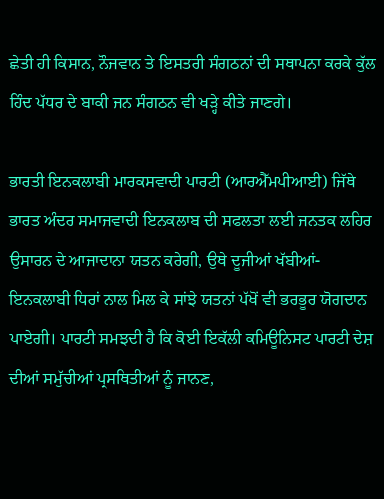ਛੇਤੀ ਹੀ ਕਿਸਾਨ, ਨੌਜਵਾਨ ਤੇ ਇਸਤਰੀ ਸੰਗਠਨਾਂ ਦੀ ਸਥਾਪਨਾ ਕਰਕੇ ਕੁੱਲ ਹਿੰਦ ਪੱਧਰ ਦੇ ਬਾਕੀ ਜਨ ਸੰਗਠਨ ਵੀ ਖੜ੍ਹੇ ਕੀਤੇ ਜਾਣਗੇ।

ਭਾਰਤੀ ਇਨਕਲਾਬੀ ਮਾਰਕਸਵਾਦੀ ਪਾਰਟੀ (ਆਰਐੱਮਪੀਆਈ) ਜਿੱਥੇ ਭਾਰਤ ਅੰਦਰ ਸਮਾਜਵਾਦੀ ਇਨਕਲਾਬ ਦੀ ਸਫਲਤਾ ਲਈ ਜਨਤਕ ਲਹਿਰ ਉਸਾਰਨ ਦੇ ਆਜਾਦਾਨਾ ਯਤਨ ਕਰੇਗੀ, ਉਥੇ ਦੂਜੀਆਂ ਖੱਬੀਆਂ- ਇਨਕਲਾਬੀ ਧਿਰਾਂ ਨਾਲ ਮਿਲ ਕੇ ਸਾਂਝੇ ਯਤਨਾਂ ਪੱਖੋਂ ਵੀ ਭਰਭੂਰ ਯੋਗਦਾਨ ਪਾਏਗੀ। ਪਾਰਟੀ ਸਮਝਦੀ ਹੈ ਕਿ ਕੋਈ ਇਕੱਲੀ ਕਮਿਊਨਿਸਟ ਪਾਰਟੀ ਦੇਸ਼ ਦੀਆਂ ਸਮੁੱਚੀਆਂ ਪ੍ਰਸਥਿਤੀਆਂ ਨੂੰ ਜਾਨਣ,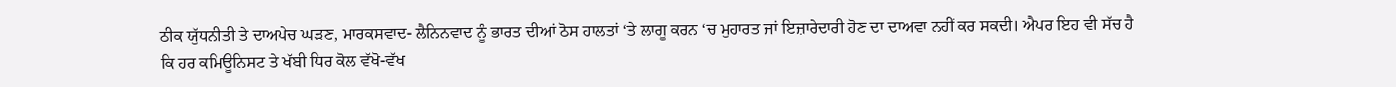ਠੀਕ ਯੁੱਧਨੀਤੀ ਤੇ ਦਾਅਪੇਚ ਘੜਣ, ਮਾਰਕਸਵਾਦ- ਲੈਨਿਨਵਾਦ ਨੂੰ ਭਾਰਤ ਦੀਆਂ ਠੋਸ ਹਾਲਤਾਂ ‘ਤੇ ਲਾਗੂ ਕਰਨ ‘ਚ ਮੁਹਾਰਤ ਜਾਂ ਇਜ਼ਾਰੇਦਾਰੀ ਹੋਣ ਦਾ ਦਾਅਵਾ ਨਹੀਂ ਕਰ ਸਕਦੀ। ਐਪਰ ਇਹ ਵੀ ਸੱਚ ਹੈ ਕਿ ਹਰ ਕਮਿਊਨਿਸਟ ਤੇ ਖੱਬੀ ਧਿਰ ਕੋਲ ਵੱਖੋ-ਵੱਖ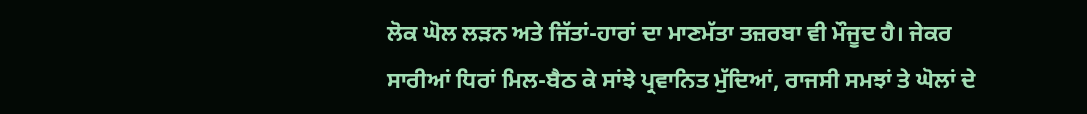ਲੋਕ ਘੋਲ ਲੜਨ ਅਤੇ ਜਿੱਤਾਂ-ਹਾਰਾਂ ਦਾ ਮਾਣਮੱਤਾ ਤਜ਼ਰਬਾ ਵੀ ਮੌਜੂਦ ਹੈ। ਜੇਕਰ ਸਾਰੀਆਂ ਧਿਰਾਂ ਮਿਲ-ਬੈਠ ਕੇ ਸਾਂਝੇ ਪ੍ਰਵਾਨਿਤ ਮੁੱਦਿਆਂ, ਰਾਜਸੀ ਸਮਝਾਂ ਤੇ ਘੋਲਾਂ ਦੇ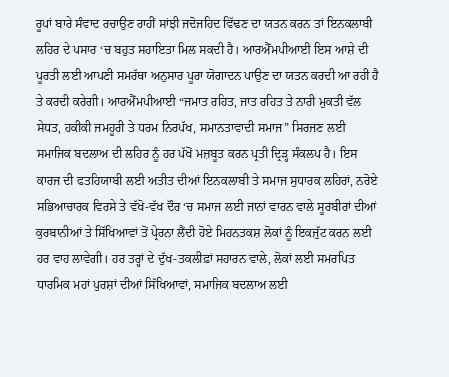ਰੂਪਾਂ ਬਾਰੇ ਸੰਵਾਦ ਰਚਾਉਣ ਰਾਹੀਂ ਸਾਂਝੀ ਜਦੋਜਹਿਦ ਵਿੱਢਣ ਦਾ ਯਤਨ ਕਰਨ ਤਾਂ ਇਨਕਲਾਬੀ ਲਹਿਰ ਦੇ ਪਸਾਰ ‘ਚ ਬਹੁਤ ਸਹਾਇਤਾ ਮਿਲ ਸਕਦੀ ਹੈ। ਆਰਐੱਮਪੀਆਈ ਇਸ ਆਸ਼ੇ ਦੀ ਪੂਰਤੀ ਲਈ ਆਪਣੀ ਸਮਰੱਥਾ ਅਨੁਸਾਰ ਪੂਰਾ ਯੋਗਾਦਨ ਪਾਉਣ ਦਾ ਯਤਨ ਕਰਦੀ ਆ ਰਹੀ ਹੈ ਤੇ ਕਰਦੀ ਕਰੇਗੀ। ਆਰਐੱਮਪੀਆਈ “ਜਮਾਤ ਰਹਿਤ, ਜਾਤ ਰਹਿਤ ਤੇ ਨਾਰੀ ਮੁਕਤੀ ਵੱਲ ਸੇਧਤ, ਹਕੀਕੀ ਜਮਹੂਰੀ ਤੇ ਧਰਮ ਨਿਰਪੱਖ, ਸਮਾਨਤਾਵਾਦੀ ਸਮਾਜ” ਸਿਰਜਣ ਲਈ ਸਮਾਜਿਕ ਬਦਲਾਅ ਦੀ ਲਹਿਰ ਨੂੰ ਹਰ ਪੱਖੋਂ ਮਜ਼ਬੂਤ ਕਰਨ ਪ੍ਰਤੀ ਦ੍ਰਿੜ੍ਹ ਸੰਕਲਪ ਹੈ। ਇਸ ਕਾਰਜ ਦੀ ਫਤਹਿਯਾਬੀ ਲਈ ਅਤੀਤ ਦੀਆਂ ਇਨਕਲਾਬੀ ਤੇ ਸਮਾਜ ਸੁਧਾਰਕ ਲਹਿਰਾਂ, ਨਰੋਏ ਸਭਿਆਚਾਰਕ ਵਿਰਸੇ ਤੇ ਵੱਖੋ-ਵੱਖ ਦੌਰ ‘ਚ ਸਮਾਜ ਲਈ ਜਾਨਾਂ ਵਾਰਨ ਵਾਲੇ ਸੂਰਬੀਰਾਂ ਦੀਆਂ ਕੁਰਬਾਨੀਆਂ ਤੇ ਸਿੱਖਿਆਵਾਂ ਤੋਂ ਪ੍ਰੇਰਨਾ ਲੈਂਦੀ ਹੋਏ ਮਿਹਨਤਕਸ਼ ਲੋਕਾਂ ਨੂੰ ਇਕਜੁੱਟ ਕਰਨ ਲਈ ਹਰ ਵਾਹ ਲਾਵੇਗੀ। ਹਰ ਤਰ੍ਹਾਂ ਦੇ ਦੁੱਖ-ਤਕਲੀਫ਼ਾਂ ਸਹਾਰਨ ਵਾਲੇ, ਲੋਕਾਂ ਲਈ ਸਮਰਪਿਤ ਧਾਰਮਿਕ ਮਹਾਂ ਪੁਰਸ਼ਾਂ ਦੀਆਂ ਸਿੱਖਿਆਵਾਂ, ਸਮਾਜਿਕ ਬਦਲਾਅ ਲਈ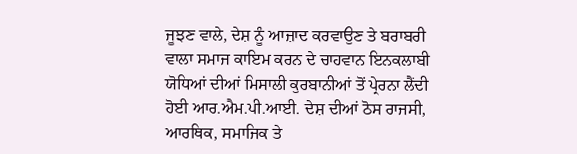ਜੂਝਣ ਵਾਲੇ, ਦੇਸ਼ ਨੂੰ ਆਜ਼ਾਦ ਕਰਵਾਉਣ ਤੇ ਬਰਾਬਰੀ ਵਾਲਾ ਸਮਾਜ ਕਾਇਮ ਕਰਨ ਦੇ ਚਾਹਵਾਨ ਇਨਕਲਾਬੀ ਯੋਧਿਆਂ ਦੀਆਂ ਮਿਸਾਲੀ ਕੁਰਬਾਨੀਆਂ ਤੋਂ ਪ੍ਰੇਰਨਾ ਲੈਂਦੀ ਹੋਈ ਆਰ.ਐਮ.ਪੀ.ਆਈ. ਦੇਸ਼ ਦੀਆਂ ਠੋਸ ਰਾਜਸੀ, ਆਰਥਿਕ, ਸਮਾਜਿਕ ਤੇ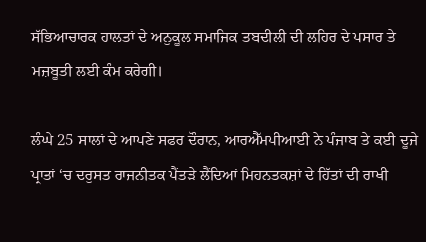ਸੱਭਿਆਚਾਰਕ ਹਾਲਤਾਂ ਦੇ ਅਨੁਕੂਲ ਸਮਾਜਿਕ ਤਬਦੀਲੀ ਦੀ ਲਹਿਰ ਦੇ ਪਸਾਰ ਤੇ ਮਜ਼ਬੂਤੀ ਲਈ ਕੰਮ ਕਰੇਗੀ।

ਲੰਘੇ 25 ਸਾਲਾਂ ਦੇ ਆਪਣੇ ਸਫਰ ਦੌਰਾਨ, ਆਰਐੱਮਪੀਆਈ ਨੇ ਪੰਜਾਬ ਤੇ ਕਈ ਦੂਜੇ ਪ੍ਰਾਤਾਂ ‘ਚ ਦਰੁਸਤ ਰਾਜਨੀਤਕ ਪੈਂਤੜੇ ਲੈਂਦਿਆਂ ਮਿਹਨਤਕਸ਼ਾਂ ਦੇ ਹਿੱਤਾਂ ਦੀ ਰਾਖੀ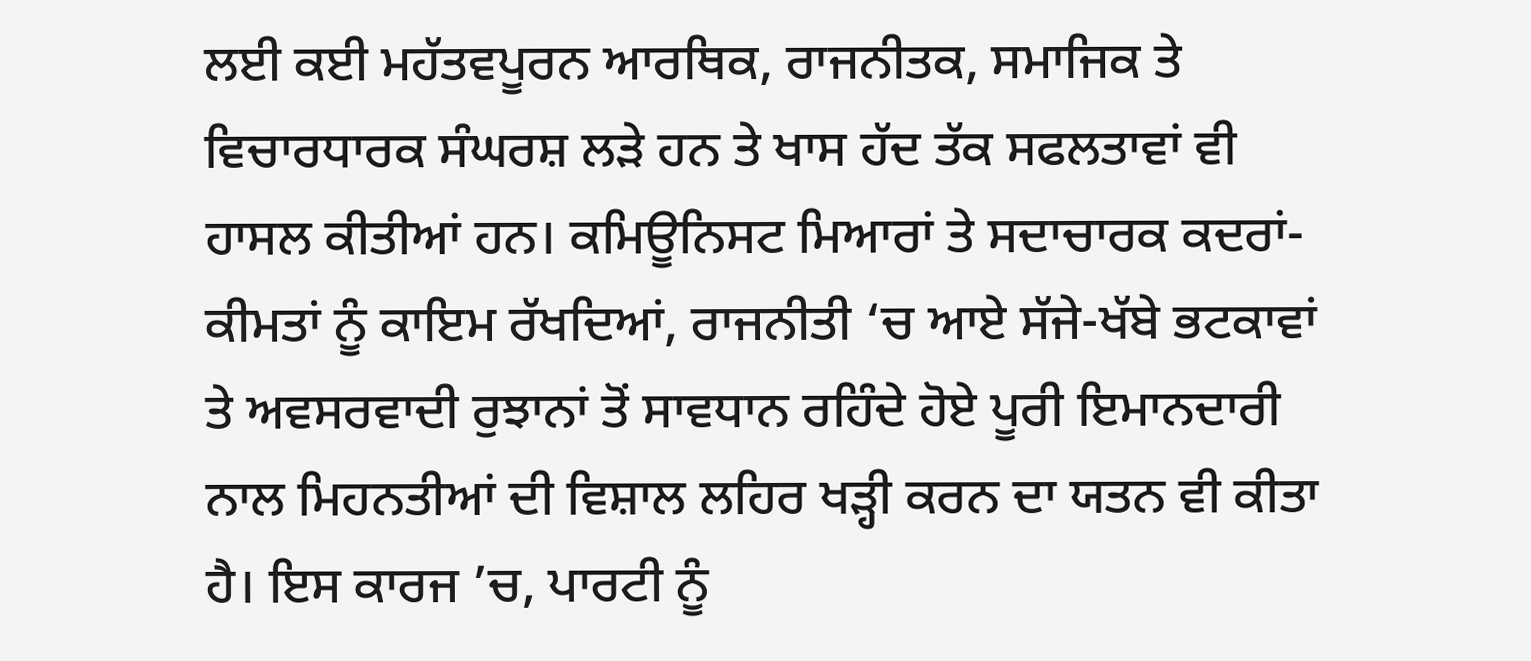ਲਈ ਕਈ ਮਹੱਤਵਪੂਰਨ ਆਰਥਿਕ, ਰਾਜਨੀਤਕ, ਸਮਾਜਿਕ ਤੇ ਵਿਚਾਰਧਾਰਕ ਸੰਘਰਸ਼ ਲੜੇ ਹਨ ਤੇ ਖਾਸ ਹੱਦ ਤੱਕ ਸਫਲਤਾਵਾਂ ਵੀ ਹਾਸਲ ਕੀਤੀਆਂ ਹਨ। ਕਮਿਊਨਿਸਟ ਮਿਆਰਾਂ ਤੇ ਸਦਾਚਾਰਕ ਕਦਰਾਂ-ਕੀਮਤਾਂ ਨੂੰ ਕਾਇਮ ਰੱਖਦਿਆਂ, ਰਾਜਨੀਤੀ ‘ਚ ਆਏ ਸੱਜੇ-ਖੱਬੇ ਭਟਕਾਵਾਂ ਤੇ ਅਵਸਰਵਾਦੀ ਰੁਝਾਨਾਂ ਤੋਂ ਸਾਵਧਾਨ ਰਹਿੰਦੇ ਹੋਏ ਪੂਰੀ ਇਮਾਨਦਾਰੀ ਨਾਲ ਮਿਹਨਤੀਆਂ ਦੀ ਵਿਸ਼ਾਲ ਲਹਿਰ ਖੜ੍ਹੀ ਕਰਨ ਦਾ ਯਤਨ ਵੀ ਕੀਤਾ ਹੈ। ਇਸ ਕਾਰਜ ’ਚ, ਪਾਰਟੀ ਨੂੰ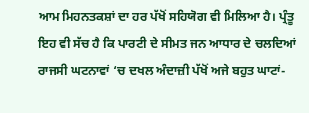ਆਮ ਮਿਹਨਤਕਸ਼ਾਂ ਦਾ ਹਰ ਪੱਖੋਂ ਸਹਿਯੋਗ ਵੀ ਮਿਲਿਆ ਹੈ। ਪ੍ਰੰਤੂ ਇਹ ਵੀ ਸੱਚ ਹੈ ਕਿ ਪਾਰਟੀ ਦੇ ਸੀਮਤ ਜਨ ਆਧਾਰ ਦੇ ਚਲਦਿਆਂ ਰਾਜਸੀ ਘਟਨਾਵਾਂ ‘ਚ ਦਖਲ ਅੰਦਾਜ਼ੀ ਪੱਖੋਂ ਅਜੇ ਬਹੁਤ ਘਾਟਾਂ-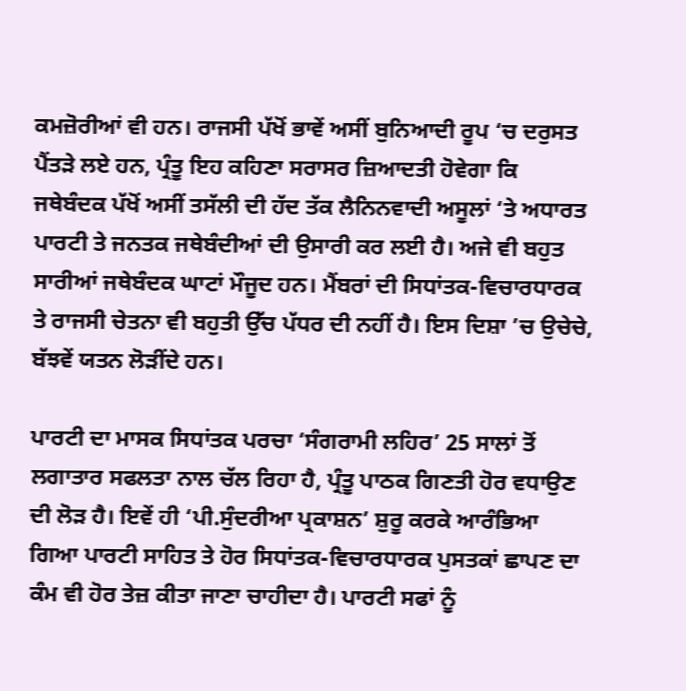ਕਮਜ਼ੋਰੀਆਂ ਵੀ ਹਨ। ਰਾਜਸੀ ਪੱਖੋਂ ਭਾਵੇਂ ਅਸੀਂ ਬੁਨਿਆਦੀ ਰੂਪ ‘ਚ ਦਰੁਸਤ ਪੈਂਤੜੇ ਲਏ ਹਨ, ਪ੍ਰੰਤੂ ਇਹ ਕਹਿਣਾ ਸਰਾਸਰ ਜ਼ਿਆਦਤੀ ਹੋਵੇਗਾ ਕਿ ਜਥੇਬੰਦਕ ਪੱਖੋਂ ਅਸੀਂ ਤਸੱਲੀ ਦੀ ਹੱਦ ਤੱਕ ਲੈਨਿਨਵਾਦੀ ਅਸੂਲਾਂ ‘ਤੇ ਅਧਾਰਤ ਪਾਰਟੀ ਤੇ ਜਨਤਕ ਜਥੇਬੰਦੀਆਂ ਦੀ ਉਸਾਰੀ ਕਰ ਲਈ ਹੈ। ਅਜੇ ਵੀ ਬਹੁਤ ਸਾਰੀਆਂ ਜਥੇਬੰਦਕ ਘਾਟਾਂ ਮੌਜੂਦ ਹਨ। ਮੈਂਬਰਾਂ ਦੀ ਸਿਧਾਂਤਕ-ਵਿਚਾਰਧਾਰਕ ਤੇ ਰਾਜਸੀ ਚੇਤਨਾ ਵੀ ਬਹੁਤੀ ਉੱਚ ਪੱਧਰ ਦੀ ਨਹੀਂ ਹੈ। ਇਸ ਦਿਸ਼ਾ ’ਚ ਉਚੇਚੇ, ਬੱਝਵੇਂ ਯਤਨ ਲੋੜੀਂਦੇ ਹਨ।

ਪਾਰਟੀ ਦਾ ਮਾਸਕ ਸਿਧਾਂਤਕ ਪਰਚਾ ‘ਸੰਗਰਾਮੀ ਲਹਿਰ’ 25 ਸਾਲਾਂ ਤੋਂ ਲਗਾਤਾਰ ਸਫਲਤਾ ਨਾਲ ਚੱਲ ਰਿਹਾ ਹੈ, ਪ੍ਰੰਤੂ ਪਾਠਕ ਗਿਣਤੀ ਹੋਰ ਵਧਾਉਣ ਦੀ ਲੋੜ ਹੈ। ਇਵੇਂ ਹੀ ‘ਪੀ.ਸੁੰਦਰੀਆ ਪ੍ਰਕਾਸ਼ਨ’ ਸ਼ੁਰੂ ਕਰਕੇ ਆਰੰਭਿਆ ਗਿਆ ਪਾਰਟੀ ਸਾਹਿਤ ਤੇ ਹੋਰ ਸਿਧਾਂਤਕ-ਵਿਚਾਰਧਾਰਕ ਪੁਸਤਕਾਂ ਛਾਪਣ ਦਾ ਕੰਮ ਵੀ ਹੋਰ ਤੇਜ਼ ਕੀਤਾ ਜਾਣਾ ਚਾਹੀਦਾ ਹੈ। ਪਾਰਟੀ ਸਫਾਂ ਨੂੰ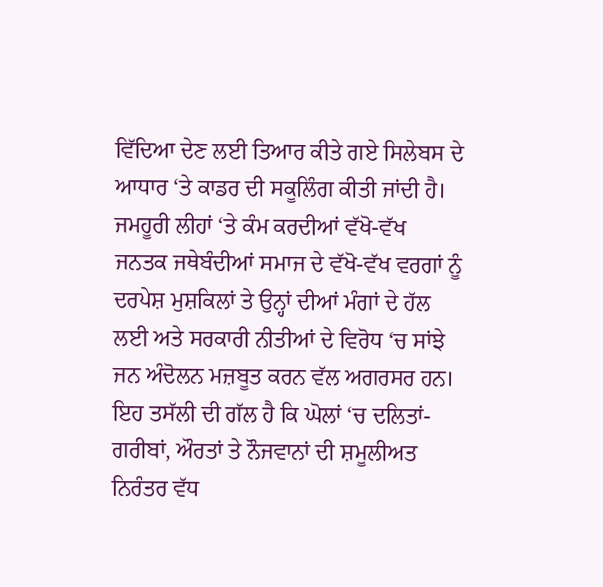ਵਿੱਦਿਆ ਦੇਣ ਲਈ ਤਿਆਰ ਕੀਤੇ ਗਏ ਸਿਲੇਬਸ ਦੇ ਆਧਾਰ ‘ਤੇ ਕਾਡਰ ਦੀ ਸਕੂਲਿੰਗ ਕੀਤੀ ਜਾਂਦੀ ਹੈ। ਜਮਹੂਰੀ ਲੀਹਾਂ ‘ਤੇ ਕੰਮ ਕਰਦੀਆਂ ਵੱਖੋ-ਵੱਖ ਜਨਤਕ ਜਥੇਬੰਦੀਆਂ ਸਮਾਜ ਦੇ ਵੱਖੋ-ਵੱਖ ਵਰਗਾਂ ਨੂੰ ਦਰਪੇਸ਼ ਮੁਸ਼ਕਿਲਾਂ ਤੇ ਉਨ੍ਹਾਂ ਦੀਆਂ ਮੰਗਾਂ ਦੇ ਹੱਲ ਲਈ ਅਤੇ ਸਰਕਾਰੀ ਨੀਤੀਆਂ ਦੇ ਵਿਰੋਧ ‘ਚ ਸਾਂਝੇ ਜਨ ਅੰਦੋਲਨ ਮਜ਼ਬੂਤ ਕਰਨ ਵੱਲ ਅਗਰਸਰ ਹਨ। ਇਹ ਤਸੱਲੀ ਦੀ ਗੱਲ ਹੈ ਕਿ ਘੋਲਾਂ ‘ਚ ਦਲਿਤਾਂ-ਗਰੀਬਾਂ, ਔਰਤਾਂ ਤੇ ਨੌਜਵਾਨਾਂ ਦੀ ਸ਼ਮੂਲੀਅਤ ਨਿਰੰਤਰ ਵੱਧ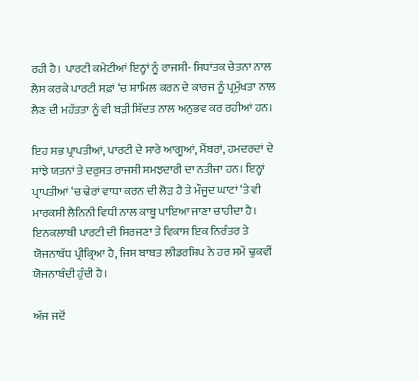ਰਹੀ ਹੈ। ਪਾਰਟੀ ਕਮੇਟੀਆਂ ਇਨ੍ਹਾਂ ਨੂੰ ਰਾਜਸੀ- ਸਿਧਾਂਤਕ ਚੇਤਨਾ ਨਾਲ ਲੈਸ ਕਰਕੇ ਪਾਰਟੀ ਸਫ਼ਾਂ ‘ਚ ਸ਼ਾਮਿਲ ਕਰਨ ਦੇ ਕਾਰਜ ਨੂੰ ਪ੍ਰਮੁੱਖਤਾ ਨਾਲ ਲੈਣ ਦੀ ਮਹੱਤਤਾ ਨੂੰ ਵੀ ਬੜੀ ਸ਼ਿੱਦਤ ਨਾਲ ਅਨੁਭਵ ਕਰ ਰਹੀਆਂ ਹਨ।

ਇਹ ਸਭ ਪ੍ਰਾਪਤੀਆਂ, ਪਾਰਟੀ ਦੇ ਸਾਰੇ ਆਗੂਆਂ, ਮੈਂਬਰਾਂ, ਹਮਦਰਦਾਂ ਦੇ ਸਾਂਝੇ ਯਤਨਾਂ ਤੇ ਦਰੁਸਤ ਰਾਜਸੀ ਸਮਝਦਾਰੀ ਦਾ ਨਤੀਜਾ ਹਨ। ਇਨ੍ਹਾਂ ਪ੍ਰਾਪਤੀਆਂ ‘ਚ ਢੇਰਾਂ ਵਾਧਾ ਕਰਨ ਦੀ ਲੋੜ ਹੈ ਤੇ ਮੌਜੂਦ ਘਾਟਾਂ ‘ਤੇ ਵੀ ਮਾਰਕਸੀ ਲੈਨਿਨੀ ਵਿਧੀ ਨਾਲ ਕਾਬੂ ਪਾਇਆ ਜਾਣਾ ਚਾਹੀਦਾ ਹੈ। ਇਨਕਲਾਬੀ ਪਾਰਟੀ ਦੀ ਸਿਰਜਣਾ ਤੇ ਵਿਕਾਸ ਇਕ ਨਿਰੰਤਰ ਤੇ ਯੋਜਨਾਬੱਧ ਪ੍ਰੀਕ੍ਰਿਆ ਹੈ, ਜਿਸ ਬਾਬਤ ਲੀਡਰਸ਼ਿਪ ਨੇ ਹਰ ਸਮੇਂ ਢੁਕਵੀਂ ਯੋਜਨਾਬੰਦੀ ਹੁੰਦੀ ਹੈ।

ਅੱਜ ਜਦੋਂ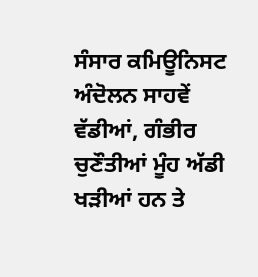ਸੰਸਾਰ ਕਮਿਊਨਿਸਟ ਅੰਦੋਲਨ ਸਾਹਵੇਂ ਵੱਡੀਆਂ, ਗੰਭੀਰ ਚੁਣੌਤੀਆਂ ਮੂੰਹ ਅੱਡੀ ਖੜੀਆਂ ਹਨ ਤੇ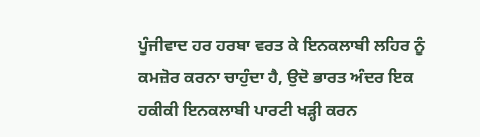ਪੂੰਜੀਵਾਦ ਹਰ ਹਰਬਾ ਵਰਤ ਕੇ ਇਨਕਲਾਬੀ ਲਹਿਰ ਨੂੰ ਕਮਜ਼ੋਰ ਕਰਨਾ ਚਾਹੁੰਦਾ ਹੈ, ਉਦੋ ਭਾਰਤ ਅੰਦਰ ਇਕ ਹਕੀਕੀ ਇਨਕਲਾਬੀ ਪਾਰਟੀ ਖੜ੍ਹੀ ਕਰਨ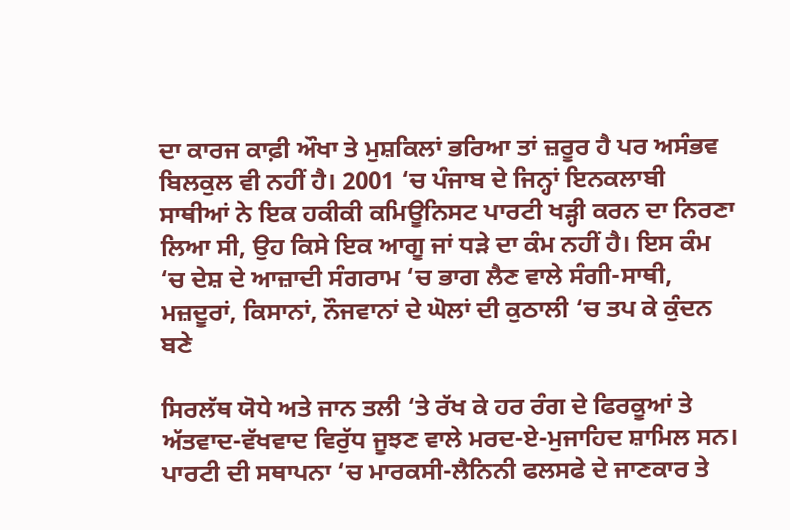ਦਾ ਕਾਰਜ ਕਾਫ਼ੀ ਔਖਾ ਤੇ ਮੁਸ਼ਕਿਲਾਂ ਭਰਿਆ ਤਾਂ ਜ਼ਰੂਰ ਹੈ ਪਰ ਅਸੰਭਵ ਬਿਲਕੁਲ ਵੀ ਨਹੀਂ ਹੈ। 2001 ‘ਚ ਪੰਜਾਬ ਦੇ ਜਿਨ੍ਹਾਂ ਇਨਕਲਾਬੀ ਸਾਥੀਆਂ ਨੇ ਇਕ ਹਕੀਕੀ ਕਮਿਊਨਿਸਟ ਪਾਰਟੀ ਖੜ੍ਹੀ ਕਰਨ ਦਾ ਨਿਰਣਾ ਲਿਆ ਸੀ, ਉਹ ਕਿਸੇ ਇਕ ਆਗੂ ਜਾਂ ਧੜੇ ਦਾ ਕੰਮ ਨਹੀਂ ਹੈ। ਇਸ ਕੰਮ ‘ਚ ਦੇਸ਼ ਦੇ ਆਜ਼ਾਦੀ ਸੰਗਰਾਮ ‘ਚ ਭਾਗ ਲੈਣ ਵਾਲੇ ਸੰਗੀ-ਸਾਥੀ, ਮਜ਼ਦੂਰਾਂ, ਕਿਸਾਨਾਂ, ਨੌਜਵਾਨਾਂ ਦੇ ਘੋਲਾਂ ਦੀ ਕੁਠਾਲੀ ‘ਚ ਤਪ ਕੇ ਕੁੰਦਨ ਬਣੇ

ਸਿਰਲੱਥ ਯੋਧੇ ਅਤੇ ਜਾਨ ਤਲੀ ‘ਤੇ ਰੱਖ ਕੇ ਹਰ ਰੰਗ ਦੇ ਫਿਰਕੂਆਂ ਤੇ ਅੱਤਵਾਦ-ਵੱਖਵਾਦ ਵਿਰੁੱਧ ਜੂਝਣ ਵਾਲੇ ਮਰਦ-ਏ-ਮੁਜਾਹਿਦ ਸ਼ਾਮਿਲ ਸਨ। ਪਾਰਟੀ ਦੀ ਸਥਾਪਨਾ ‘ਚ ਮਾਰਕਸੀ-ਲੈਨਿਨੀ ਫਲਸਫੇ ਦੇ ਜਾਣਕਾਰ ਤੇ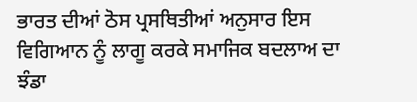ਭਾਰਤ ਦੀਆਂ ਠੋਸ ਪ੍ਰਸਥਿਤੀਆਂ ਅਨੁਸਾਰ ਇਸ ਵਿਗਿਆਨ ਨੂੰ ਲਾਗੂ ਕਰਕੇ ਸਮਾਜਿਕ ਬਦਲਾਅ ਦਾ ਝੰਡਾ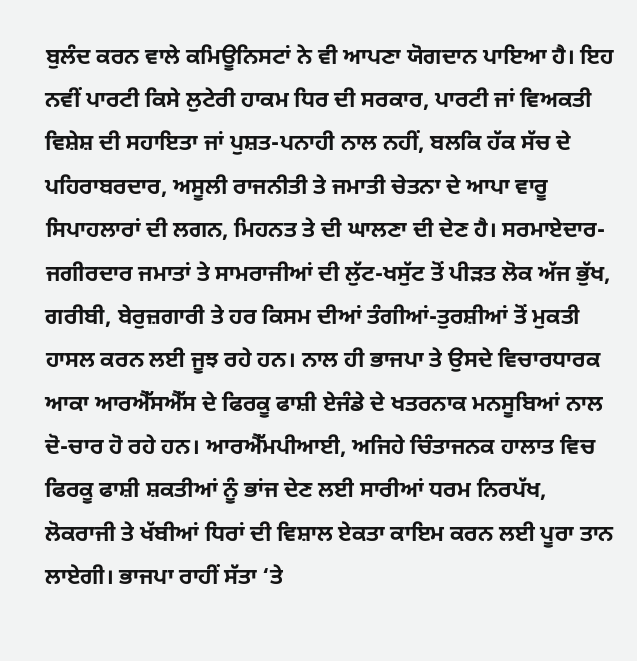ਬੁਲੰਦ ਕਰਨ ਵਾਲੇ ਕਮਿਊਨਿਸਟਾਂ ਨੇ ਵੀ ਆਪਣਾ ਯੋਗਦਾਨ ਪਾਇਆ ਹੈ। ਇਹ ਨਵੀਂ ਪਾਰਟੀ ਕਿਸੇ ਲੁਟੇਰੀ ਹਾਕਮ ਧਿਰ ਦੀ ਸਰਕਾਰ, ਪਾਰਟੀ ਜਾਂ ਵਿਅਕਤੀ ਵਿਸ਼ੇਸ਼ ਦੀ ਸਹਾਇਤਾ ਜਾਂ ਪੁਸ਼ਤ-ਪਨਾਹੀ ਨਾਲ ਨਹੀਂ, ਬਲਕਿ ਹੱਕ ਸੱਚ ਦੇ ਪਹਿਰਾਬਰਦਾਰ, ਅਸੂਲੀ ਰਾਜਨੀਤੀ ਤੇ ਜਮਾਤੀ ਚੇਤਨਾ ਦੇ ਆਪਾ ਵਾਰੂ ਸਿਪਾਹਲਾਰਾਂ ਦੀ ਲਗਨ, ਮਿਹਨਤ ਤੇ ਦੀ ਘਾਲਣਾ ਦੀ ਦੇਣ ਹੈ। ਸਰਮਾਏਦਾਰ-ਜਗੀਰਦਾਰ ਜਮਾਤਾਂ ਤੇ ਸਾਮਰਾਜੀਆਂ ਦੀ ਲੁੱਟ-ਖਸੁੱਟ ਤੋਂ ਪੀੜਤ ਲੋਕ ਅੱਜ ਭੁੱਖ, ਗਰੀਬੀ, ਬੇਰੁਜ਼ਗਾਰੀ ਤੇ ਹਰ ਕਿਸਮ ਦੀਆਂ ਤੰਗੀਆਂ-ਤੁਰਸ਼ੀਆਂ ਤੋਂ ਮੁਕਤੀ ਹਾਸਲ ਕਰਨ ਲਈ ਜੂਝ ਰਹੇ ਹਨ। ਨਾਲ ਹੀ ਭਾਜਪਾ ਤੇ ਉਸਦੇ ਵਿਚਾਰਧਾਰਕ ਆਕਾ ਆਰਐੱਸਐੱਸ ਦੇ ਫਿਰਕੂ ਫਾਸ਼ੀ ਏਜੰਡੇ ਦੇ ਖਤਰਨਾਕ ਮਨਸੂਬਿਆਂ ਨਾਲ ਦੋ-ਚਾਰ ਹੋ ਰਹੇ ਹਨ। ਆਰਐੱਮਪੀਆਈ, ਅਜਿਹੇ ਚਿੰਤਾਜਨਕ ਹਾਲਾਤ ਵਿਚ ਫਿਰਕੂ ਫਾਸ਼ੀ ਸ਼ਕਤੀਆਂ ਨੂੰ ਭਾਂਜ ਦੇਣ ਲਈ ਸਾਰੀਆਂ ਧਰਮ ਨਿਰਪੱਖ, ਲੋਕਰਾਜੀ ਤੇ ਖੱਬੀਆਂ ਧਿਰਾਂ ਦੀ ਵਿਸ਼ਾਲ ਏਕਤਾ ਕਾਇਮ ਕਰਨ ਲਈ ਪੂਰਾ ਤਾਨ ਲਾਏਗੀ। ਭਾਜਪਾ ਰਾਹੀਂ ਸੱਤਾ ‘ਤੇ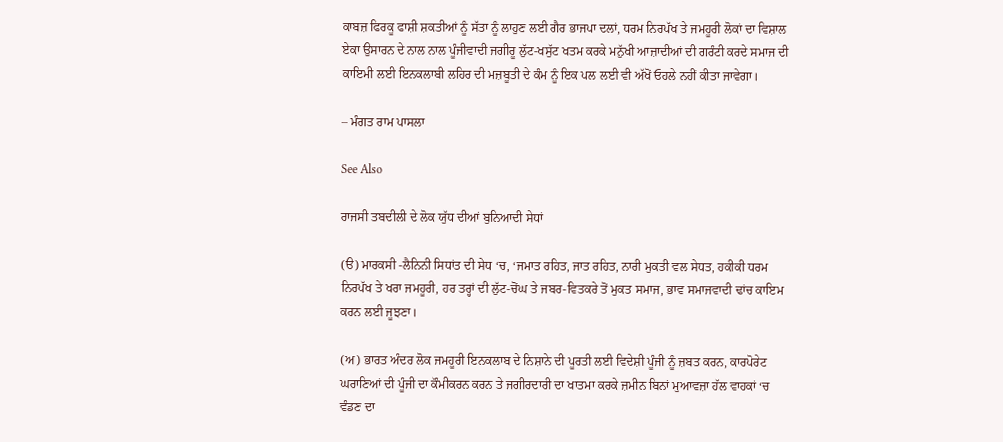ਕਾਬਜ਼ ਫਿਰਕੂ ਫਾਸ਼ੀ ਸ਼ਕਤੀਆਂ ਨੂੰ ਸੱਤਾ ਨੂੰ ਲਾਹੁਣ ਲਈ ਗੈਰ ਭਾਜਪਾ ਦਲਾਂ, ਧਰਮ ਨਿਰਪੱਖ ਤੇ ਜਮਹੂਰੀ ਲੋਕਾਂ ਦਾ ਵਿਸ਼ਾਲ ਏਕਾ ਉਸਾਰਨ ਦੇ ਨਾਲ ਨਾਲ ਪੂੰਜੀਵਾਦੀ ਜਗੀਰੂ ਲੁੱਟ-ਖਸੁੱਟ ਖਤਮ ਕਰਕੇ ਮਨੁੱਖੀ ਆਜ਼ਾਦੀਆਂ ਦੀ ਗਰੰਟੀ ਕਰਦੇ ਸਮਾਜ ਦੀ ਕਾਇਮੀ ਲਈ ਇਨਕਲਾਬੀ ਲਹਿਰ ਦੀ ਮਜ਼ਬੂਤੀ ਦੇ ਕੰਮ ਨੂੰ ਇਕ ਪਲ ਲਈ ਵੀ ਅੱਖੋਂ ਓਹਲੇ ਨਹੀਂ ਕੀਤਾ ਜਾਵੇਗਾ।

– ਮੰਗਤ ਰਾਮ ਪਾਸਲਾ

See Also

ਰਾਜਸੀ ਤਬਦੀਲੀ ਦੇ ਲੋਕ ਯੁੱਧ ਦੀਆਂ ਬੁਨਿਆਦੀ ਸੇਧਾਂ

(ੳ) ਮਾਰਕਸੀ -ਲੈਨਿਨੀ ਸਿਧਾਂਤ ਦੀ ਸੇਧ ‘ਚ, ‘ਜਮਾਤ ਰਹਿਤ, ਜਾਤ ਰਹਿਤ, ਨਾਰੀ ਮੁਕਤੀ ਵਲ ਸੇਧਤ, ਹਕੀਕੀ ਧਰਮ ਨਿਰਪੱਖ ਤੇ ਖਰਾ ਜਮਹੂਰੀ, ਹਰ ਤਰ੍ਹਾਂ ਦੀ ਲੁੱਟ-ਚੋਂਘ ਤੇ ਜਬਰ-ਵਿਤਕਰੇ ਤੋਂ ਮੁਕਤ ਸਮਾਜ, ਭਾਵ ਸਮਾਜਵਾਦੀ ਢਾਂਚ ਕਾਇਮ ਕਰਨ ਲਈ ਜੂਝਣਾ।

(ਅ) ਭਾਰਤ ਅੰਦਰ ਲੋਕ ਜਮਹੂਰੀ ਇਨਕਲਾਬ ਦੇ ਨਿਸ਼ਾਨੇ ਦੀ ਪੂਰਤੀ ਲਈ ਵਿਦੇਸ਼ੀ ਪੂੰਜੀ ਨੂੰ ਜ਼ਬਤ ਕਰਨ, ਕਾਰਪੋਰੇਟ ਘਰਾਣਿਆਂ ਦੀ ਪੂੰਜੀ ਦਾ ਕੌਮੀਕਰਨ ਕਰਨ ਤੇ ਜਗੀਰਦਾਰੀ ਦਾ ਖਾਤਮਾ ਕਰਕੇ ਜ਼ਮੀਨ ਬਿਨਾਂ ਮੁਆਵਜ਼ਾ ਹੱਲ ਵਾਹਕਾਂ ‘ਚ ਵੰਡਣ ਦਾ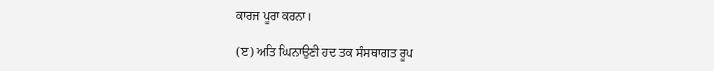ਕਾਰਜ ਪੂਰਾ ਕਰਨਾ।

(ੲ) ਅਤਿ ਘਿਨਾਉਣੀ ਹਦ ਤਕ ਸੰਸਥਾਗਤ ਰੂਪ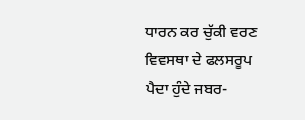ਧਾਰਨ ਕਰ ਚੁੱਕੀ ਵਰਣ ਵਿਵਸਥਾ ਦੇ ਫਲਸਰੂਪ ਪੈਦਾ ਹੁੰਦੇ ਜਬਰ-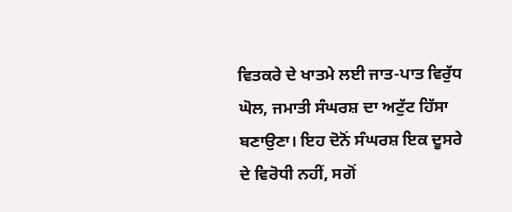ਵਿਤਕਰੇ ਦੇ ਖਾਤਮੇ ਲਈ ਜਾਤ-ਪਾਤ ਵਿਰੁੱਧ ਘੋਲ, ਜਮਾਤੀ ਸੰਘਰਸ਼ ਦਾ ਅਟੁੱਟ ਹਿੱਸਾ ਬਣਾਉਣਾ। ਇਹ ਦੋਨੋਂ ਸੰਘਰਸ਼ ਇਕ ਦੂਸਰੇ ਦੇ ਵਿਰੋਧੀ ਨਹੀਂ, ਸਗੋਂ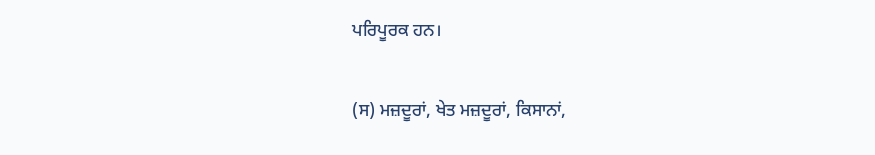ਪਰਿਪੂਰਕ ਹਨ।

(ਸ) ਮਜ਼ਦੂਰਾਂ, ਖੇਤ ਮਜ਼ਦੂਰਾਂ, ਕਿਸਾਨਾਂ,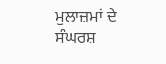ਮੁਲਾਜ਼ਮਾਂ ਦੇ ਸੰਘਰਸ਼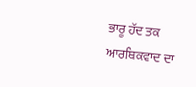ਭਾਰੂ ਹੱਦ ਤਕ ਆਰਥਿਕਵਾਦ ਦਾ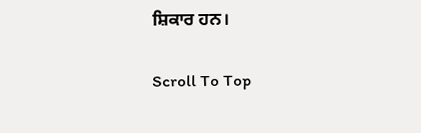ਸ਼ਿਕਾਰ ਹਨ।

Scroll To Top